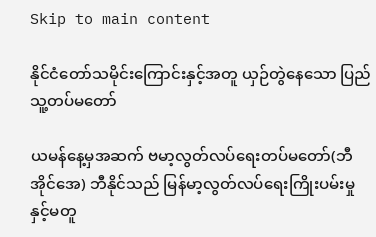Skip to main content

နိုင်ငံတော်သမိုင်းကြောင်းနှင့်အတူ ယှဉ်တွဲနေသော ပြည်သူ့တပ်မတော်

ယမန်နေ့မှအဆက် ဗမာ့လွတ်လပ်ရေးတပ်မတော်(ဘီအိုင်အေ) ဘီနိုင်သည် မြန်မာ့လွတ်လပ်ရေးကြိုးပမ်းမှု နှင့်မတူ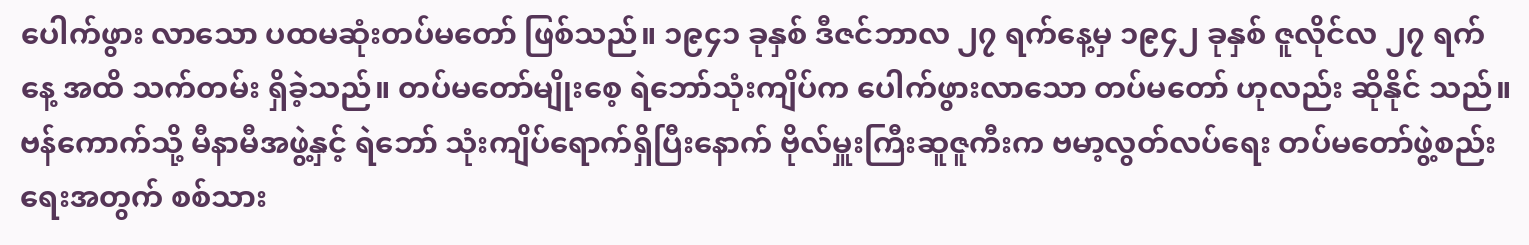ပေါက်ဖွား လာသော ပထမဆုံးတပ်မတော် ဖြစ်သည်။ ၁၉၄၁ ခုနှစ် ဒီဇင်ဘာလ ၂၇ ရက်နေ့မှ ၁၉၄၂ ခုနှစ် ဇူလိုင်လ ၂၇ ရက်နေ့ အထိ သက်တမ်း ရှိခဲ့သည်။ တပ်မတော်မျိုးစေ့ ရဲဘော်သုံးကျိပ်က ပေါက်ဖွားလာသော တပ်မတော် ဟုလည်း ဆိုနိုင် သည်။ ဗန်ကောက်သို့ မီနာမီအဖွဲ့နှင့် ရဲဘော် သုံးကျိပ်ရောက်ရှိပြီးနောက် ဗိုလ်မှူးကြီးဆူဇူကီးက ဗမာ့လွတ်လပ်ရေး တပ်မတော်ဖွဲ့စည်းရေးအတွက် စစ်သား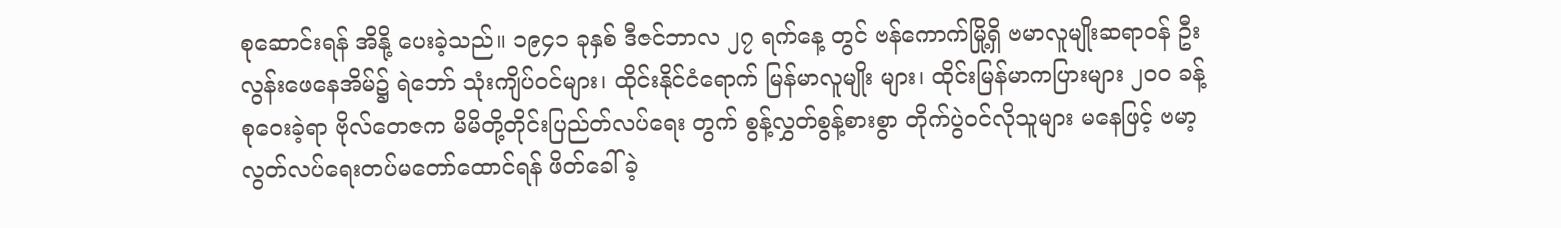စုဆောင်းရန် အိနို့ ပေးခဲ့သည်။ ၁၉၄၁ ခုနှစ် ဒီဇင်ဘာလ ၂၇ ရက်နေ့ တွင် ဗန်ကောက်မြို့ရှိ ဗမာလူမျိုးဆရာဝန် ဦးလွန်းဖေနေအိမ်၌ ရဲဘော် သုံးကျိပ်ဝင်များ၊ ထိုင်းနိုင်ငံရောက် မြန်မာလူမျိုး များ၊ ထိုင်းမြန်မာကပြားများ ၂၀၀ ခန့် စုဝေးခဲ့ရာ ဗိုလ်တေဇက မိမိတို့တိုင်းပြည်တ်လပ်ရေး တွက် စွန့်လွှတ်စွန့်စားစွာ တိုက်ပွဲဝင်လိုသူများ မနေဖြင့် ဗမာ့လွတ်လပ်ရေးတပ်မတော်ထောင်ရန် ဖိတ်ခေါ် ခဲ့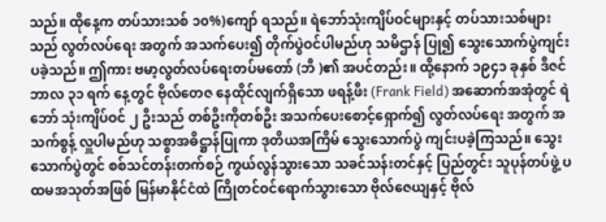သည်။ ထိုနေ့က တပ်သားသစ် ၁၀%)ကျော် ရသည်။ ရဲဘော်သုံးကျိပ်ဝင်များနှင့် တပ်သားသစ်များသည် လွတ်လပ်ရေး အတွက် အသက်ပေး၍ တိုက်ပွဲဝင်ပါမည်ဟု သမိဌာန် ပြု၍ သွေးသောက်ပွဲကျင်းပခဲ့သည်။ ဤကား ဗမာ့လွတ်လပ်ရေးတပ်မတော် (ဘီ )၏ အပင်တည်း။ ထို့နောက် ၁၉၄၁ ခုနှစ် ဒီဇင်ဘာလ ၃၁ ရက် နေ့တွင် ဗိုလ်တေဇ နေထိုင်လျက်ရှိသော ဖရန့်ဖီး (Frank Field) အဆောက်အအုံတွင် ရဲဘော် သုံးကျိပ်ဝင် ၂ ဦးသည် တစ်ဦးကိုတစ်ဦး အသက်ပေးစောင့်ရှောက်၍ လွတ်လပ်ရေး အတွက် အသက်စွန့် လှူပါမည်ဟု သစ္စာအဓိဋ္ဌာန်ပြုကာ ဒုတိယအကြိမ် သွေးသောက်ပွဲ ကျင်းပခဲ့ကြသည်။ သွေးသောက်ပွဲတွင် စစ်သင်တန်းတက်စဉ် ကွယ်လွန်သွားသော သခင်သန်းတင်နှင့် ပြည်တွင်း သူပုန်တပ်ဖွဲ့ ပထမအသုတ်အဖြစ် မြန်မာနိုင်ငံထဲ ကြိုတင်ဝင်ရောက်သွားသော ဗိုလ်ဇေယျနှင့် ဗိုလ်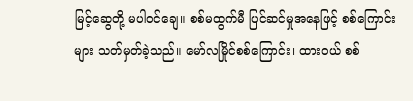မြင့်ဆွေတို့ မပါဝင်ချေ။ စစ်မထွက်မီ ပြင်ဆင်မှုအနေဖြင့် စစ်ကြောင်း များ သတ်မှတ်ခဲ့သည်။ မော်လမြိုင်စစ်ကြောင်း၊ ထားဝယ် စစ်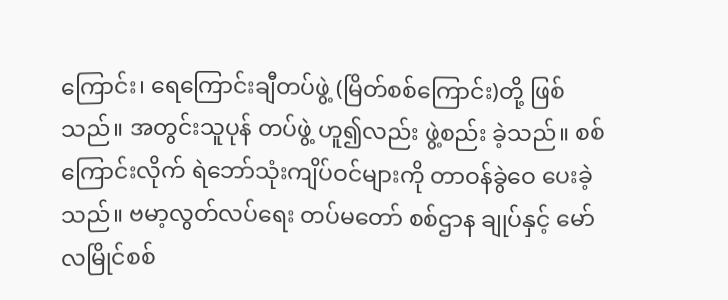ကြောင်း၊ ရေကြောင်းချီတပ်ဖွဲ့ (မြိတ်စစ်ကြောင်း)တို့ ဖြစ်သည်။ အတွင်းသူပုန် တပ်ဖွဲ့ ဟူ၍လည်း ဖွဲ့စည်း ခဲ့သည်။ စစ်ကြောင်းလိုက် ရဲဘော်သုံးကျိပ်ဝင်များကို တာဝန်ခွဲဝေ ပေးခဲ့သည်။ ဗမာ့လွတ်လပ်ရေး တပ်မတော် စစ်ဌာန ချုပ်နှင့် မော်လမြိုင်စစ်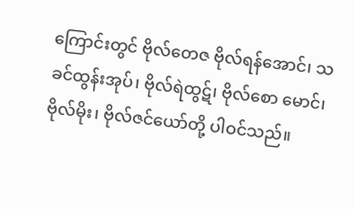ကြောင်းတွင် ဗိုလ်တေဇ ဗိုလ်ရန်အောင်၊ သခင်ထွန်းအုပ်၊ ဗိုလ်ရဲထွဋ်၊ ဗိုလ်စော မောင်၊ ဗိုလ်မိုး၊ ဗိုလ်ဇင်ယော်တို့ ပါဝင်သည်။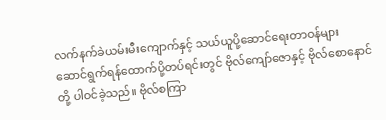လက်နက်ခဲယမ်းမီးကျောက်နှင့် သယ်ယူပို့ဆောင်ရေးတာဝန်များ ဆောင်ရွက်ရန်ထောက်ပို့တပ်ရင်းတွင် ဗိုလ်ကျော်ဇောနှင့် ဗိုလ်စောနောင်တို့ ပါဝင်ခဲ့သည်။ ဗိုလ်စကြာ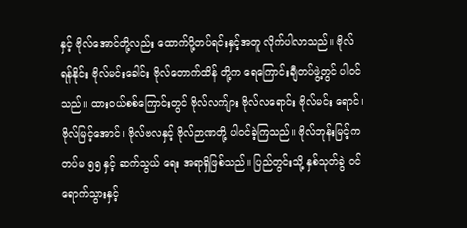နှင့် ဗိုလ်အောင်တို့လည်း ထောက်ပို့တပ်ရင်းနှင့်အတူ လိုက်ပါလာသည်။ ဗိုလ်ရန်နိုင်း ဗိုလ်မင်းခေါင်း ဗိုလ်တောက်ထိန် တို့က ရေကြောင်းချီတပ်ဖွဲ့တွင် ပါဝင်သည်။ ထားဝယ်စစ်ကြောင်းတွင် ဗိုလ်လက်ျား ဗိုလ်လရောင်း ဗိုလ်မင်း ရောင်၊ ဗိုလ်မြင့်အောင်၊ ဗိုလ်ဗလနှင့် ဗိုလ်ဉာဏတို့ ပါဝင်ခဲ့ကြသည်။ ဗိုလ်ဘုန်းမြင့်က တပ်မ ၅၅ နှင့် ဆက်သွယ် ရေး အရာရှိဖြစ်သည်။ ပြည်တွင်းသို့ နှစ်သုတ်ခွဲ ဝင်ရောက်သွားနှင့်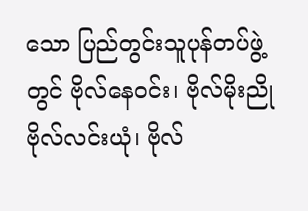သော ပြည်တွင်းသူပုန်တပ်ဖွဲ့တွင် ဗိုလ်နေဝင်း၊ ဗိုလ်မိုးညို ဗိုလ်လင်းယုံ၊ ဗိုလ်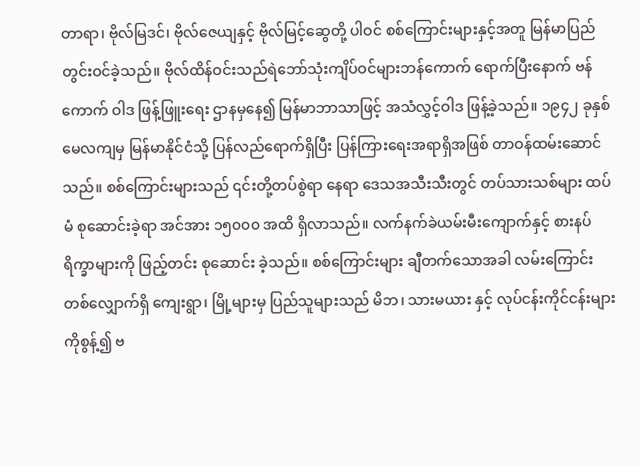တာရာ၊ ဗိုလ်မြဒင်၊ ဗိုလ်ဇေယျနှင့် ဗိုလ်မြင့်ဆွေတို့ ပါဝင် စစ်ကြောင်းများနှင့်အတူ မြန်မာပြည်တွင်းဝင်ခဲ့သည်။ ဗိုလ်ထိန်ဝင်းသည်ရဲဘော်သုံးကျိပ်ဝင်များဘန်ကောက် ရောက်ပြီးနောက် ဗန်ကောက် ဝါဒ ဖြန့်ဖြူးရေး ဌာနမှနေ၍ မြန်မာဘာသာဖြင့် အသံလွှင့်ဝါဒ ဖြန့်ခဲ့သည်။ ၁၉၄၂ ခုနှစ် မေလကျမှ မြန်မာနိုင်ငံသို့ ပြန်လည်ရောက်ရှိပြီး ပြန်ကြားရေးအရာရှိအဖြစ် တာဝန်ထမ်းဆောင်သည်။ စစ်ကြောင်းများသည် ၎င်းတို့တပ်စွဲရာ နေရာ ဒေသအသီးသီးတွင် တပ်သားသစ်များ ထပ်မံ စုဆောင်းခဲ့ရာ အင်အား ၁၅၀၀၀ အထိ ရှိလာသည်။ လက်နက်ခဲယမ်းမီးကျောက်နှင့် စားနပ်ရိက္ခာများကို ဖြည့်တင်း စုဆောင်း ခဲ့သည်။ စစ်ကြောင်းများ ချီတက်သောအခါ လမ်းကြောင်းတစ်လျှောက်ရှိ ကျေးရွာ၊ မြို့များမှ ပြည်သူများသည် မိဘ၊ သားမယား နှင့် လုပ်ငန်းကိုင်ငန်းများကိုစွန့်၍ ဗ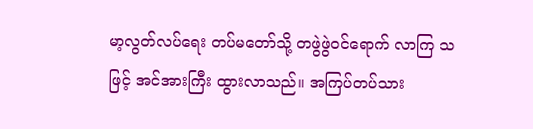မာ့လွတ်လပ်ရေး တပ်မတော်သို့ တဖွဲဖွဲဝင်ရောက် လာကြ သဖြင့် အင်အားကြီး ထွားလာသည်။ အကြပ်တပ်သား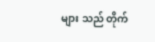များ သည် တိုက်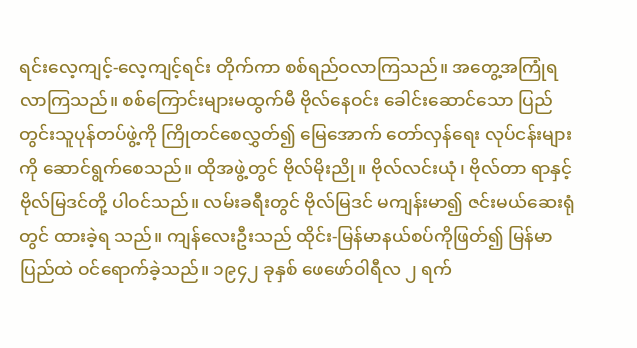ရင်းလေ့ကျင့်-လေ့ကျင့်ရင်း တိုက်ကာ စစ်ရည်ဝလာကြသည်။ အတွေ့အကြုံရလာကြသည်။ စစ်ကြောင်းများမထွက်မီ ဗိုလ်နေဝင်း ခေါင်းဆောင်သော ပြည်တွင်းသူပုန်တပ်ဖွဲ့ကို ကြိုတင်စေလွှတ်၍ မြေအောက် တော်လှန်ရေး လုပ်ငန်းများကို ဆောင်ရွက်စေသည်။ ထိုအဖွဲ့တွင် ဗိုလ်မိုးညို။ ဗိုလ်လင်းယုံ၊ ဗိုလ်တာ ရာနှင့် ဗိုလ်မြဒင်တို့ ပါဝင်သည်။ လမ်းခရီးတွင် ဗိုလ်မြဒင် မကျန်းမာ၍ ဇင်းမယ်ဆေးရုံတွင် ထားခဲ့ရ သည်။ ကျန်လေးဦးသည် ထိုင်း-မြန်မာနယ်စပ်ကိုဖြတ်၍ မြန်မာပြည်ထဲ ဝင်ရောက်ခဲ့သည်။ ၁၉၄၂ ခုနှစ် ဖေဖော်ဝါရီလ ၂ ရက်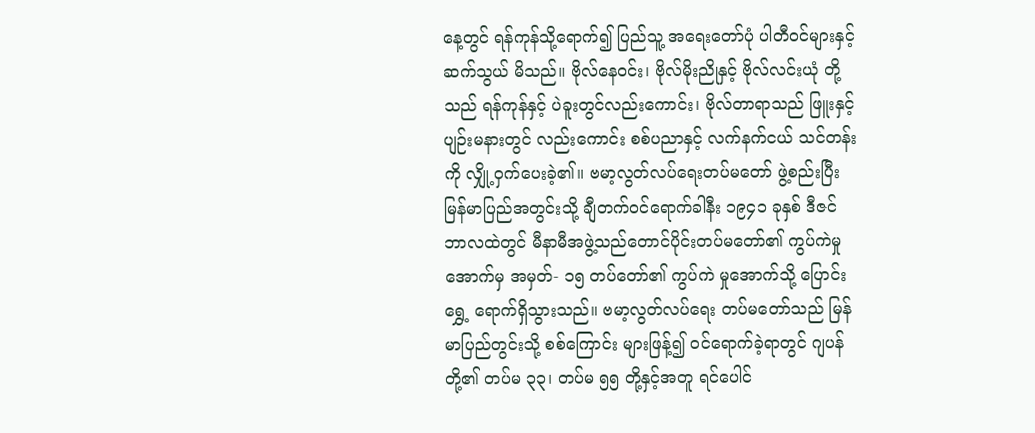နေ့တွင် ရန်ကုန်သို့ရောက်၍ ပြည်သူ့ အရေးတော်ပုံ ပါတီဝင်များနှင့် ဆက်သွယ် မိသည်။ ဗိုလ်နေဝင်း၊ ဗိုလ်မိုးညိုနှင့် ဗိုလ်လင်းယုံ တို့သည် ရန်ကုန်နှင့် ပဲခူးတွင်လည်းကောင်း၊ ဗိုလ်တာရာသည် ဖြူးနှင့် ပျဉ်းမနားတွင် လည်းကောင်း စစ်ပညာနှင့် လက်နက်ငယ် သင်တန်းကို လျှို့ဝှက်ပေးခဲ့၏။ ဗမာ့လွတ်လပ်ရေးတပ်မတော် ဖွဲ့စည်းပြီး မြန်မာပြည်အတွင်းသို့ ချီတက်ဝင်ရောက်ခါနီး ၁၉၄၁ ခုနှစ် ဒီဇင် ဘာလထဲတွင် မီနာမီအဖွဲ့သည်တောင်ပိုင်းတပ်မတော်၏ ကွပ်ကဲမှုအောက်မှ အမှတ်- ၁၅ တပ်တော်၏ ကွပ်ကဲ မှုအောက်သို့ ပြောင်းရွှေ့ ရောက်ရှိသွားသည်။ ဗမာ့လွတ်လပ်ရေး တပ်မတော်သည် မြန်မာပြည်တွင်းသို့ စစ်ကြောင်း များဖြန့်၍ ဝင်ရောက်ခဲ့ရာတွင် ဂျပန်တို့၏ တပ်မ ၃၃၊ တပ်မ ၅၅ တို့နှင့်အတူ ရင်ပေါင်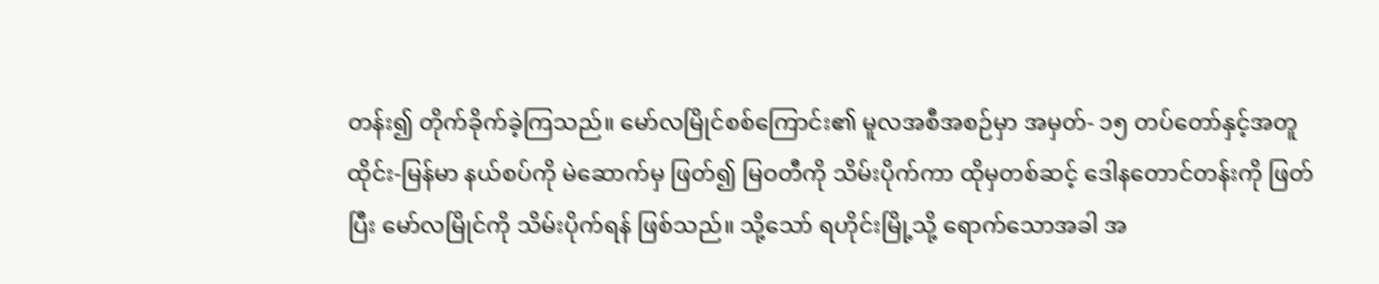တန်း၍ တိုက်ခိုက်ခဲ့ကြသည်။ မော်လမြိုင်စစ်ကြောင်း၏ မူလအစီအစဉ်မှာ အမှတ်- ၁၅ တပ်တော်နှင့်အတူ ထိုင်း-မြန်မာ နယ်စပ်ကို မဲဆောက်မှ ဖြတ်၍ မြဝတီကို သိမ်းပိုက်ကာ ထိုမှတစ်ဆင့် ဒေါနတောင်တန်းကို ဖြတ်ပြီး မော်လမြိုင်ကို သိမ်းပိုက်ရန် ဖြစ်သည်။ သို့သော် ရဟိုင်းမြို့သို့ ရောက်သောအခါ အ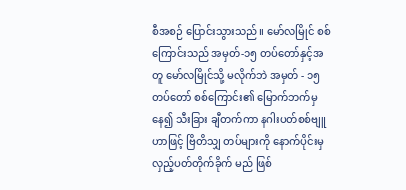စီအစဉ် ပြောင်းသွားသည်။ မော်လမြိုင် စစ်ကြောင်းသည် အမှတ်-၁၅ တပ်တော်နှင့်အတူ မော်လမြိုင်သို့ မလိုက်ဘဲ အမှတ် - ၁၅ တပ်တော် စစ်ကြောင်း၏ မြောက်ဘက်မှနေ၍ သီးခြား ချီတက်ကာ နဂါးပတ်စစ်ဗျူဟာဖြင့် ဗြိတိသျှ တပ်များကို နောက်ပိုင်းမှ လှည့်ပတ်တိုက်ခိုက် မည် ဖြစ်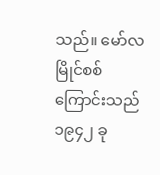သည်။ မော်လမြိုင်စစ်ကြောင်းသည် ၁၉၄၂ ခု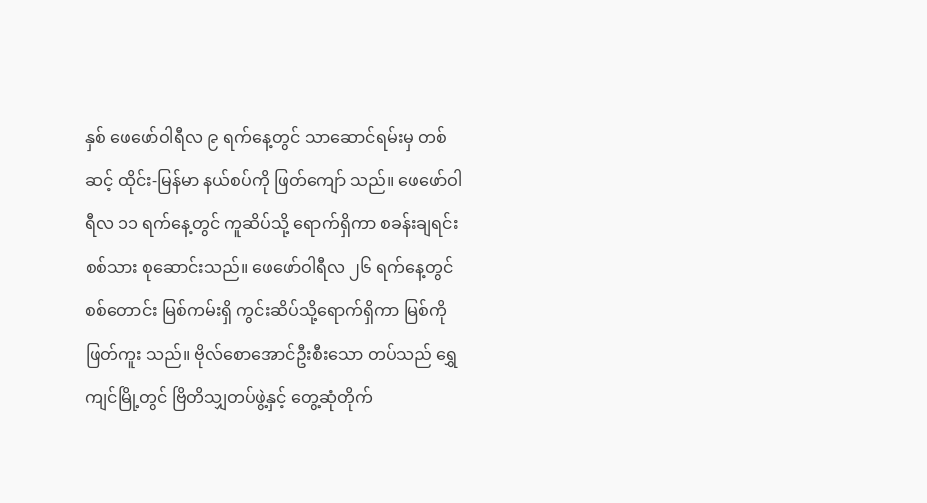နှစ် ဖေဖော်ဝါရီလ ၉ ရက်နေ့တွင် သာဆောင်ရမ်းမှ တစ်ဆင့် ထိုင်း-မြန်မာ နယ်စပ်ကို ဖြတ်ကျော် သည်။ ဖေဖော်ဝါရီလ ၁၁ ရက်နေ့တွင် ကူဆိပ်သို့ ရောက်ရှိကာ စခန်းချရင်း စစ်သား စုဆောင်းသည်။ ဖေဖော်ဝါရီလ ၂၆ ရက်နေ့တွင် စစ်တောင်း မြစ်ကမ်းရှိ ကွင်းဆိပ်သို့ရောက်ရှိကာ မြစ်ကို ဖြတ်ကူး သည်။ ဗိုလ်စောအောင်ဦးစီးသော တပ်သည် ရွှေကျင်မြို့တွင် ဗြိတိသျှတပ်ဖွဲ့နှင့် တွေ့ဆုံတိုက်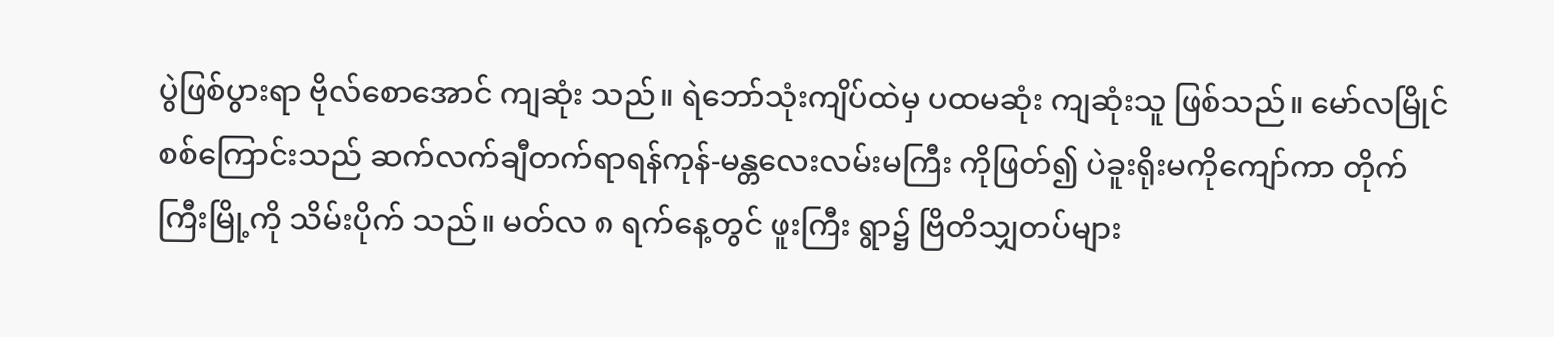ပွဲဖြစ်ပွားရာ ဗိုလ်စောအောင် ကျဆုံး သည်။ ရဲဘော်သုံးကျိပ်ထဲမှ ပထမဆုံး ကျဆုံးသူ ဖြစ်သည်။ မော်လမြိုင်စစ်ကြောင်းသည် ဆက်လက်ချီတက်ရာရန်ကုန်-မန္တလေးလမ်းမကြီး ကိုဖြတ်၍ ပဲခူးရိုးမကိုကျော်ကာ တိုက်ကြီးမြို့ကို သိမ်းပိုက် သည်။ မတ်လ ၈ ရက်နေ့တွင် ဖူးကြီး ရွာ၌ ဗြိတိသျှတပ်များ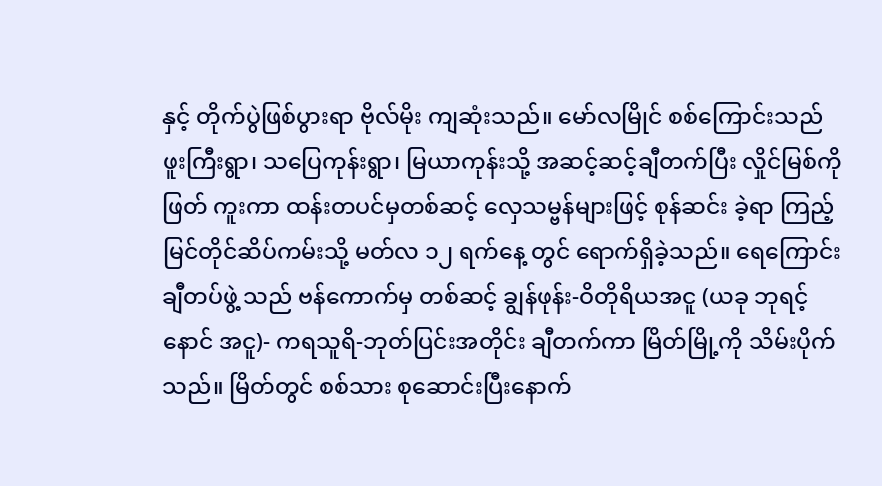နှင့် တိုက်ပွဲဖြစ်ပွားရာ ဗိုလ်မိုး ကျဆုံးသည်။ မော်လမြိုင် စစ်ကြောင်းသည် ဖူးကြီးရွာ၊ သပြေကုန်းရွာ၊ မြယာကုန်းသို့ အဆင့်ဆင့်ချီတက်ပြီး လှိုင်မြစ်ကိုဖြတ် ကူးကာ ထန်းတပင်မှတစ်ဆင့် လှေသမ္ဗန်များဖြင့် စုန်ဆင်း ခဲ့ရာ ကြည့်မြင်တိုင်ဆိပ်ကမ်းသို့ မတ်လ ၁၂ ရက်နေ့ တွင် ရောက်ရှိခဲ့သည်။ ရေကြောင်းချီတပ်ဖွဲ့ သည် ဗန်ကောက်မှ တစ်ဆင့် ချွန်ဖုန်း-ဝိတိုရိယအငူ (ယခု ဘုရင့်နောင် အငူ)- ကရသူရိ-ဘုတ်ပြင်းအတိုင်း ချီတက်ကာ မြိတ်မြို့ကို သိမ်းပိုက်သည်။ မြိတ်တွင် စစ်သား စုဆောင်းပြီးနောက်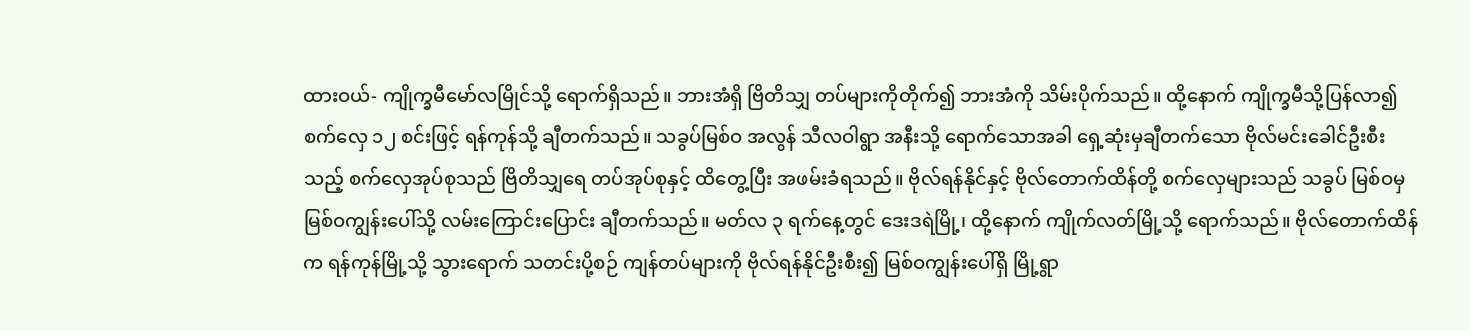ထားဝယ်- ကျိုက္ခမီမော်လမြိုင်သို့ ရောက်ရှိသည်။ ဘားအံရှိ ဗြိတိသျှ တပ်များကိုတိုက်၍ ဘားအံကို သိမ်းပိုက်သည်။ ထို့နောက် ကျိုက္ခမီသို့ပြန်လာ၍ စက်လှေ ၁၂ စင်းဖြင့် ရန်ကုန်သို့ ချီတက်သည်။ သခွပ်မြစ်ဝ အလွန် သီလဝါရွာ အနီးသို့ ရောက်သောအခါ ရှေ့ဆုံးမှချီတက်သော ဗိုလ်မင်းခေါင်ဦးစီးသည့် စက်လှေအုပ်စုသည် ဗြိတိသျှရေ တပ်အုပ်စုနှင့် ထိတွေ့ပြီး အဖမ်းခံရသည်။ ဗိုလ်ရန်နိုင်နှင့် ဗိုလ်တောက်ထိန်တို့ စက်လှေများသည် သခွပ် မြစ်ဝမှ မြစ်ဝကျွန်းပေါ်သို့ လမ်းကြောင်းပြောင်း ချီတက်သည်။ မတ်လ ၃ ရက်နေ့တွင် ဒေးဒရဲမြို့၊ ထို့နောက် ကျိုက်လတ်မြို့သို့ ရောက်သည်။ ဗိုလ်တောက်ထိန်က ရန်ကုန်မြို့သို့ သွားရောက် သတင်းပို့စဉ် ကျန်တပ်များကို ဗိုလ်ရန်နိုင်ဦးစီး၍ မြစ်ဝကျွန်းပေါ်ရှိ မြို့ရွာ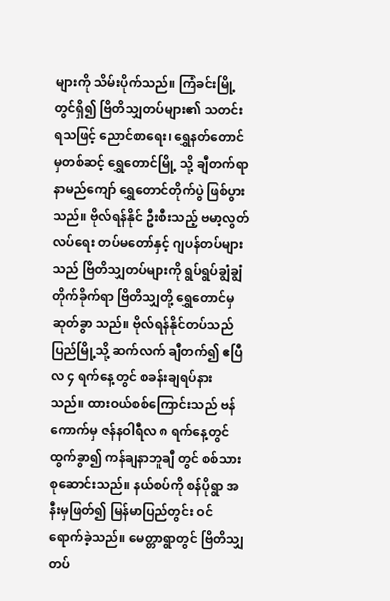များကို သိမ်းပိုက်သည်။ ကြံခင်းမြို့တွင်ရှိ၍ ဗြိတိသျှတပ်များ၏ သတင်းရသဖြင့် ညောင်စာရေး၊ ရွှေနတ်တောင် မှတစ်ဆင့် ရွှေတောင်မြို့ သို့ ချီတက်ရာ နာမည်ကျော် ရွှေတောင်တိုက်ပွဲ ဖြစ်ပွားသည်။ ဗိုလ်ရန်နိုင် ဦးစီးသည့် ဗမာ့လွတ်လပ်ရေး တပ်မတော်နှင့် ဂျပန်တပ်များသည် ဗြိတိသျှတပ်များကို ရွပ်ရွပ်ချွံချွံ တိုက်ခိုက်ရာ ဗြိတိသျှတို့ ရွှေတောင်မှ ဆုတ်ခွာ သည်။ ဗိုလ်ရန်နိုင်တပ်သည် ပြည်မြို့သို့ ဆက်လက် ချီတက်၍ ဧပြီလ ၄ ရက်နေ့တွင် စခန်းချရပ်နား သည်။ ထားဝယ်စစ်ကြောင်းသည် ဗန်ကောက်မှ ဇန်နဝါရီလ ၈ ရက်နေ့တွင် ထွက်ခွာ၍ ကန်ချနာဘူချီ တွင် စစ်သား စုဆောင်းသည်။ နယ်စပ်ကို စန်ပိုရွာ အနီးမှဖြတ်၍ မြန်မာပြည်တွင်း ဝင်ရောက်ခဲ့သည်။ မေတ္တာရွာတွင် ဗြိတိသျှ တပ်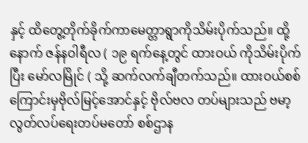နှင့် ထိတွေ့တိုက်ခိုက်ကာမေတ္တာရွာကိုသိမ်းပိုက်သည်။ ထို့နောက် ဇန်နဝါရီလ ( ၁၉ ရက်နေ့တွင် ထားဝယ် ကိုသိမ်းပိုက်ပြီး မော်လမြိုင် ( သို့ ဆက်လက်ချီတက်သည်။ ထားဝယ်စစ်ကြောင်းမှဗိုလ်မြင့်အောင်နှင့် ဗိုလ်ဗလ တပ်များသည် ဗမာ့လွတ်လပ်ရေးတပ်မတော် စစ်ဌာန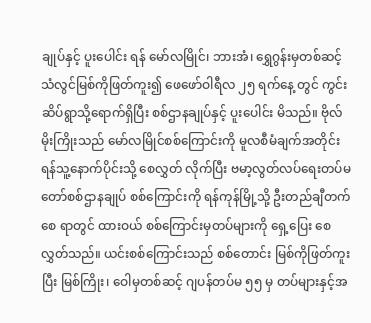ချုပ်နှင့် ပူးပေါင်း ရန် မော်လမြိုင်၊ ဘားအံ၊ ရွှေဂွန်းမှတစ်ဆင့် သံလွင်မြစ်ကိုဖြတ်ကူး၍ ဖေဖော်ဝါရီလ ၂၅ ရက်နေ့ တွင် ကွင်းဆိပ်ရွာသို့ရောက်ရှိပြီး စစ်ဌာနချုပ်နှင့် ပူးပေါင်း မိသည်။ ဗိုလ်မိုးကြိုးသည် မော်လမြိုင်စစ်ကြောင်းကို မူလစီမံချက်အတိုင်း ရန်သူ့နောက်ပိုင်းသို့ စေလွှတ် လိုက်ပြီး ဗမာ့လွတ်လပ်ရေးတပ်မတော်စစ်ဌာနချုပ် စစ်ကြောင်းကို ရန်ကုန်မြို့သို့ ဦးတည်ချီတက်စေ ရာတွင် ထားဝယ် စစ်ကြောင်းမှတပ်များကို ရှေ့ပြေး စေလွှတ်သည်။ ယင်းစစ်ကြောင်းသည် စစ်တောင်း မြစ်ကိုဖြတ်ကူးပြီး မြစ်ကြိုး၊ ဝေါမှတစ်ဆင့် ဂျပန်တပ်မ ၅၅ မှ တပ်များနှင့်အ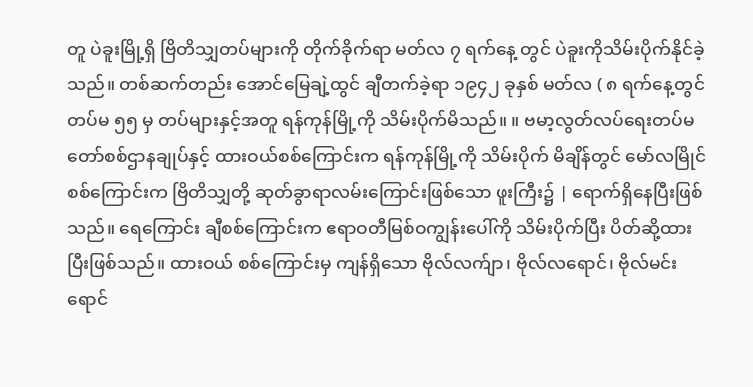တူ ပဲခူးမြို့ရှိ ဗြိတိသျှတပ်များကို တိုက်ခိုက်ရာ မတ်လ ၇ ရက်နေ့ တွင် ပဲခူးကိုသိမ်းပိုက်နိုင်ခဲ့သည်။ တစ်ဆက်တည်း အောင်မြေချဲ့ထွင် ချီတက်ခဲ့ရာ ၁၉၄၂ ခုနှစ် မတ်လ ( ၈ ရက်နေ့တွင် တပ်မ ၅၅ မှ တပ်များနှင့်အတူ ရန်ကုန်မြို့ကို သိမ်းပိုက်မိသည်။ ။ ဗမာ့လွတ်လပ်ရေးတပ်မတော်စစ်ဌာနချုပ်နှင့် ထားဝယ်စစ်ကြောင်းက ရန်ကုန်မြို့ကို သိမ်းပိုက် မိချိန်တွင် မော်လမြိုင် စစ်ကြောင်းက ဗြိတိသျှတို့ ဆုတ်ခွာရာလမ်းကြောင်းဖြစ်သော ဖူးကြီး၌ | ရောက်ရှိနေပြီးဖြစ်သည်။ ရေကြောင်း ချီစစ်ကြောင်းက ဧရာဝတီမြစ်ဝကျွန်းပေါ်ကို သိမ်းပိုက်ပြီး ပိတ်ဆို့ထားပြီးဖြစ်သည်။ ထားဝယ် စစ်ကြောင်းမှ ကျန်ရှိသော ဗိုလ်လက်ျာ၊ ဗိုလ်လရောင်၊ ဗိုလ်မင်းရောင်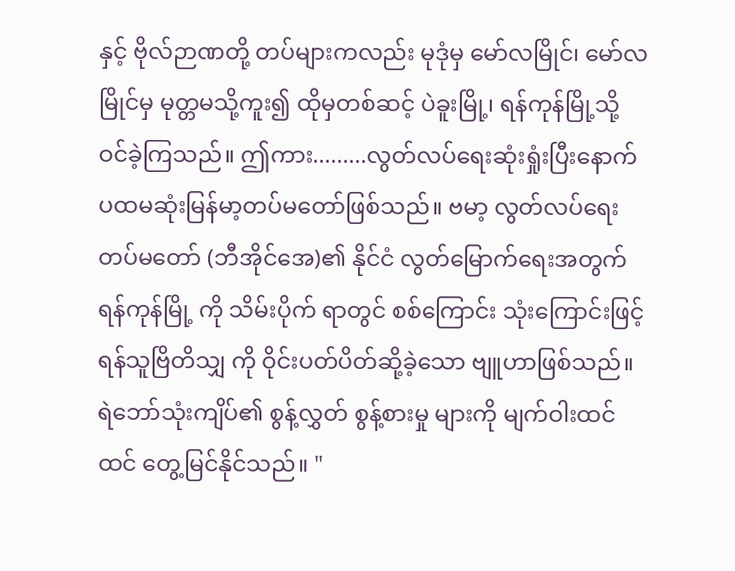နှင့် ဗိုလ်ဉာဏတို့ တပ်များကလည်း မုဒုံမှ မော်လမြိုင်၊ မော်လမြိုင်မှ မုတ္တမသို့ကူး၍ ထိုမှတစ်ဆင့် ပဲခူးမြို့၊ ရန်ကုန်မြို့သို့ ဝင်ခဲ့ကြသည်။ ဤကား.........လွတ်လပ်ရေးဆုံးရှုံးပြီးနောက် ပထမဆုံးမြန်မာ့တပ်မတော်ဖြစ်သည်။ ဗမာ့ လွတ်လပ်ရေး တပ်မတော် (ဘီအိုင်အေ)၏ နိုင်ငံ လွတ်မြောက်ရေးအတွက် ရန်ကုန်မြို့ ကို သိမ်းပိုက် ရာတွင် စစ်ကြောင်း သုံးကြောင်းဖြင့် ရန်သူဗြိတိသျှ ကို ဝိုင်းပတ်ပိတ်ဆို့ခဲ့သော ဗျူဟာဖြစ်သည်။ ရဲဘော်သုံးကျိပ်၏ စွန့်လွှတ် စွန့်စားမှု များကို မျက်ဝါးထင်ထင် တွေ့မြင်နိုင်သည်။ "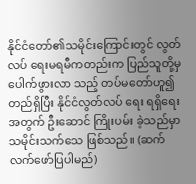နိုင်ငံတော်၏သမိုင်းကြောင်းတွင် လွတ်လပ် ရေးမရမီကတည်းက ပြည်သူတို့မှ ပေါက်ဖွားလာ သည့် တပ်မတော်ဟူ၍ တည်ရှိပြီး နိုင်ငံလွတ်လပ် ရေး ရရှိရေးအတွက် ဦးဆောင် ကြိုးပမ်း ခဲ့သည်မှာ သမိုင်းသက်သေ ဖြစ်သည်။ (ဆက်လက်ဖော်ပြပါမည်)